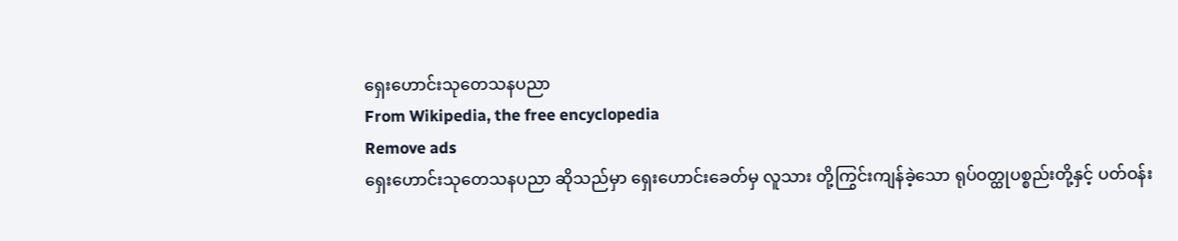ရှေးဟောင်းသုတေသနပညာ
From Wikipedia, the free encyclopedia
Remove ads
ရှေးဟောင်းသုတေသနပညာ ဆိုသည်မှာ ရှေးဟောင်းခေတ်မှ လူသား တို့ကြွင်းကျန်ခဲ့သော ရုပ်ဝတ္ထုပစ္စည်းတို့နှင့် ပတ်ဝန်း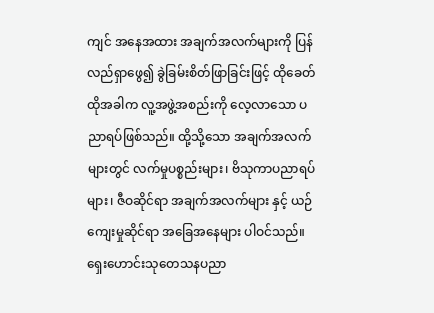ကျင် အနေအထား အချက်အလက်များကို ပြန်လည်ရှာဖွေ၍ ခွဲခြမ်းစိတ်ဖြာခြင်းဖြင့် ထိုခေတ်ထိုအခါက လူ့အဖွဲ့အစည်းကို လေ့လာသော ပညာရပ်ဖြစ်သည်။ ထို့သို့သော အချက်အလက်များတွင် လက်မှုပစ္စည်းများ၊ ဗိသုကာပညာရပ်များ၊ ဇီဝဆိုင်ရာ အချက်အလက်များ နှင့် ယဉ်ကျေးမှုဆိုင်ရာ အခြေအနေများ ပါဝင်သည်။ ရှေးဟောင်းသုတေသနပညာ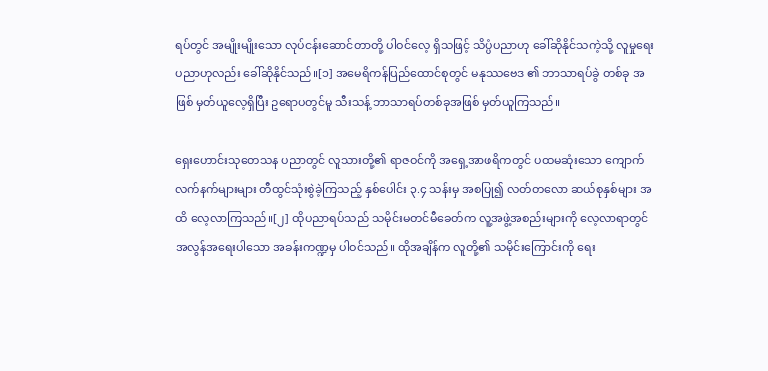ရပ်တွင် အမျိုးမျိုးသော လုပ်ငန်းဆောင်တာတို့ ပါဝင်လေ့ ရှိသဖြင့် သိပ္ပံပညာဟု ခေါ်ဆိုနိုင်သကဲ့သို့ လူမှုရေးပညာဟုလည်း ခေါ်ဆိုနိုင်သည်။[၁] အမေရိကန်ပြည်ထောင်စုတွင် မနုဿဗေဒ ၏ ဘာသာရပ်ခွဲ တစ်ခု အဖြစ် မှတ်ယူလေ့ရှိပြီး ဥရောပတွင်မူ သီးသန့် ဘာသာရပ်တစ်ခုအဖြစ် မှတ်ယူကြသည်။

ရှေးဟောင်းသုတေသန ပညာတွင် လူသားတို့၏ ရာဇဝင်ကို အရှေ့အာဖရိကတွင် ပထမဆုံးသော ကျောက်လက်နက်များများ တီထွင်သုံးစွဲခဲ့ကြသည့် နှစ်ပေါင်း ၃.၄ သန်းမှ အစပြု၍ လတ်တလော ဆယ်စုနှစ်များ အထိ လေ့လာကြသည်။[၂] ထိုပညာရပ်သည် သမိုင်းမတင်မီခေတ်က လူ့အဖွဲ့အစည်းများကို လေ့လာရာတွင် အလွန်အရေးပါသော အခန်းကဏ္ဍမှ ပါဝင်သည်။ ထိုအချိန်က လူတို့၏ သမိုင်းကြောင်းကို ရေး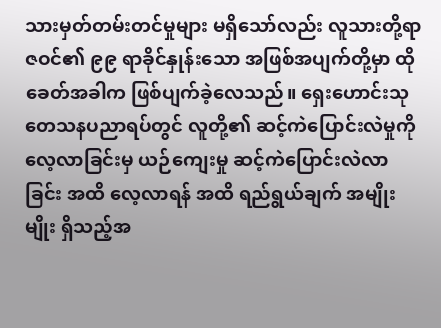သားမှတ်တမ်းတင်မှုများ မရှိသော်လည်း လူသားတို့ရာဇဝင်၏ ၉၉ ရာခိုင်နှုန်းသော အဖြစ်အပျက်တို့မှာ ထိုခေတ်အခါက ဖြစ်ပျက်ခဲ့လေသည်။ ရှေးဟောင်းသုတေသနပညာရပ်တွင် လူတို့၏ ဆင့်ကဲပြောင်းလဲမှုကို လေ့လာခြင်းမှ ယဉ်ကျေးမှု ဆင့်ကဲပြောင်းလဲလာခြင်း အထိ လေ့လာရန် အထိ ရည်ရွယ်ချက် အမျိုးမျိုး ရှိသည့်အ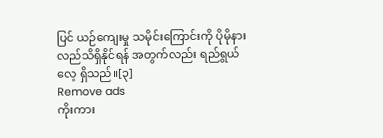ပြင် ယဉ်ကျေးမှု သမိုင်းကြောင်းကို ပိုမိုနားလည်သိရှိနိုင်ရန် အတွက်လည်း ရည်ရွယ်လေ့ ရှိသည်။[၃]
Remove ads
ကိုးကား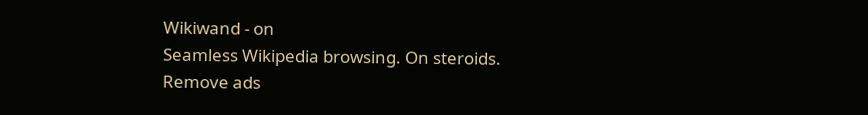Wikiwand - on
Seamless Wikipedia browsing. On steroids.
Remove ads